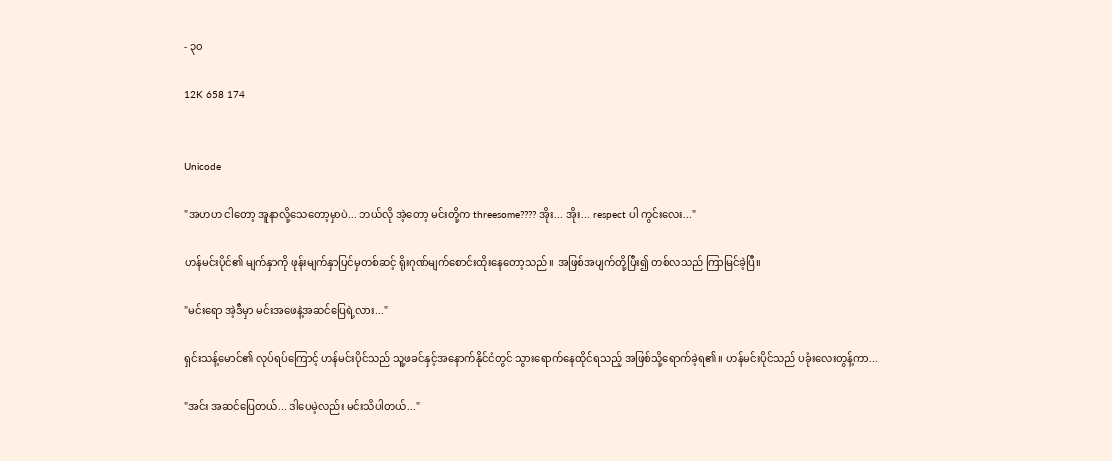- ၃၀

12K 658 174


Unicode

"အဟဟ ငါတော့ အူနာလို့သေတော့မှာပဲ... ဘယ်လို အဲ့တော့ မင်းတို့က threesome???? အိုး... အိုး... respect ပါ ကွင်းလေး..."

ဟန်မင်းပိုင်၏ မျက်နှာကို ဖုန်းမျက်နှာပြင်မှတစ်ဆင့် ရိုးဂုဏ်မျက်စောင်းထိုးနေတော့သည်။ အဖြစ်အပျက်တို့ပြီး၍ တစ်လသည် ကြာမြင်ခဲ့ပြီ။

"မင်းရော အဲ့ဒီမှာ မင်းအဖေနဲ့အဆင်ပြေရဲ့လား..."

ရှင်းသန့်မောင်၏ လုပ်ရပ်ကြောင့် ဟန်မင်းပိုင်သည် သူ့ဖခင်နှင့်အနောက်နိုင်ငံတွင် သွားရောက်နေထိုင်ရသည့် အဖြစ်သို့ရောက်ခဲ့ရ၏။ ဟန်မင်းပိုင်သည် ပခုံးလေးတွန့်ကာ...

"အင်း အဆင်ပြေတယ်... ဒါပေမဲ့လည်း မင်းသိပါတယ်..."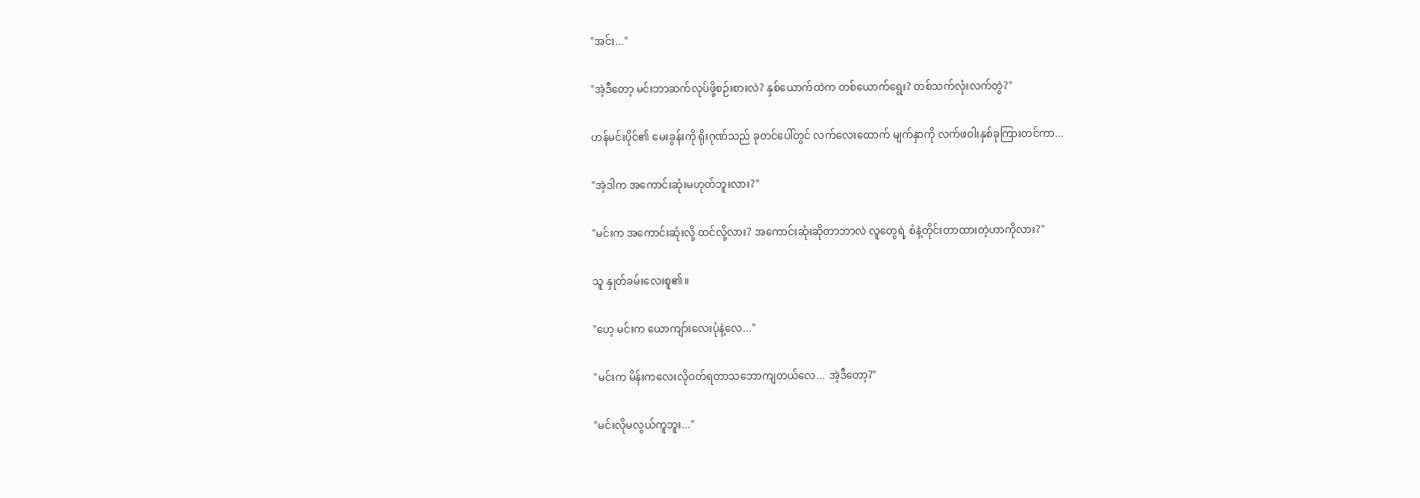"အင်း..."

"အဲ့ဒီတော့ မင်းဘာဆက်လုပ်ဖို့စဉ်းစားလဲ? နှစ်ယောက်ထဲက တစ်ယောက်ရွေး? တစ်သက်လုံးလက်တွဲ?"

ဟန်မင်းပိုင်၏ မေးခွန်းကို ရိုးဂုဏ်သည် ခုတင်ပေါ်တွင် လက်လေးထောက် မျက်နှာကို လက်ဖဝါးနှစ်ခုကြားတင်ကာ...

"အဲ့ဒါက အကောင်းဆုံးမဟုတ်ဘူးလား?"

"မင်းက အကောင်းဆုံးလို့ ထင်လို့လား? အကောင်းဆုံးဆိုတာဘာလဲ လူတွေရဲ့ စံနဲ့တိုင်းတာထားတဲ့ဟာကိုလား?"

သူ နှုတ်ခမ်းလေးစူ၏။

"ဟေ့ မင်းက ယောကျာ်းလေးပုံနဲ့လေ..."

"မင်းက မိန်းကလေးလိုဝတ်ရတာသဘောကျတယ်လေ... အဲ့ဒီတော့?"

"မင်းလိုမလွယ်ကူဘူး..."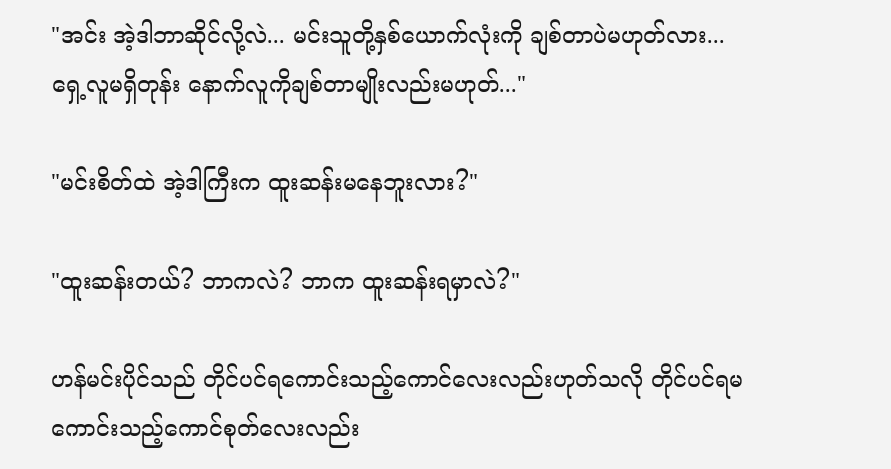"အင်း အဲ့ဒါဘာဆိုင်လို့လဲ... မင်းသူတို့နှစ်ယောက်လုံးကို ချစ်တာပဲမဟုတ်လား... ရှေ့လူမရှိတုန်း နောက်လူကိုချစ်တာမျိုးလည်းမဟုတ်..."

"မင်းစိတ်ထဲ အဲ့ဒါကြီးက ထူးဆန်းမနေဘူးလား?"

"ထူးဆန်းတယ်? ဘာကလဲ? ဘာက ထူးဆန်းရမှာလဲ?"

ဟန်မင်းပိုင်သည် တိုင်ပင်ရကောင်းသည့်ကောင်လေးလည်းဟုတ်သလို တိုင်ပင်ရမကောင်းသည့်ကောင်စုတ်လေးလည်း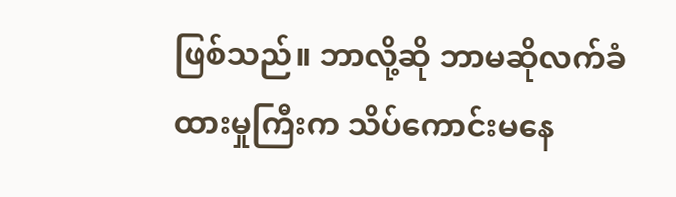ဖြစ်သည်။ ဘာလို့ဆို ဘာမဆိုလက်ခံထားမှုကြီးက သိပ်ကောင်းမနေ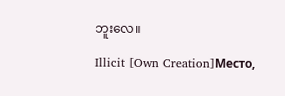ဘူးလေ။

Illicit [Own Creation]Место,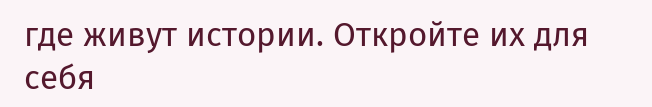где живут истории. Откройте их для себя